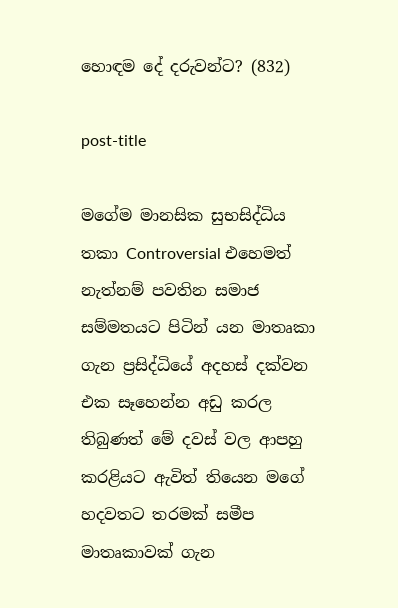හොඳම දේ දරුවන්ට? (832)

post-title

මගේම මානසික සුභසිද්ධිය තකා Controversial එහෙමත් නැත්නම් පවතින සමාජ සම්මතයට පිටින් යන මාතෘකා ගැන ප්‍රසිද්ධියේ අදහස් දක්වන එක සෑහෙන්න අඩු කරල තිබුණත් මේ දවස් වල ආපහු කරළියට ඇවිත් තියෙන මගේ හදවතට තරමක් සමීප මාතෘකාවක් ගැන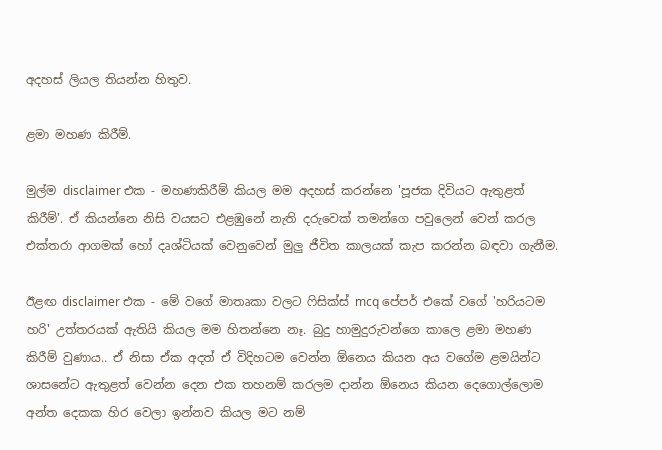අදහස් ලියල තියන්න හිතුව.

ළමා මහණ කිරීම්.

මුල්ම disclaimer එක - මහණකිරීම් කියල මම අදහස් කරන්නෙ 'පූජක දිවියට ඇතුළත් කිරීම්'. ඒ කියන්නෙ නිසි වයසට එළඹුනේ නැති දරුවෙක් තමන්ගෙ පවුලෙන් වෙන් කරල එක්තරා ආගමක් හෝ දෘශ්ටියක් වෙනුවෙන් මුලු ජීවිත කාලයක් කැප කරන්න බඳවා ගැනීම.

ඊළඟ disclaimer එක - මේ වගේ මාතෘකා වලට ෆිසික්ස් mcq පේපර් එකේ වගේ 'හරියටම හරි' උත්තරයක් ඇතියි කියල මම හිතන්නෙ නෑ. බුදු හාමුදුරුවන්ගෙ කාලෙ ළමා මහණ කිරීම් වුණාය.. ඒ නිසා ඒක අදත් ඒ විදිහටම වෙන්න ඕනෙය කියන අය වගේම ළමයින්ට ශාසනේට ඇතුළත් වෙන්න දෙන එක තහනම් කරලම දාන්න ඕනෙය කියන දෙගොල්ලොම අන්ත දෙකක හිර වෙලා ඉන්නව කියල මට නම්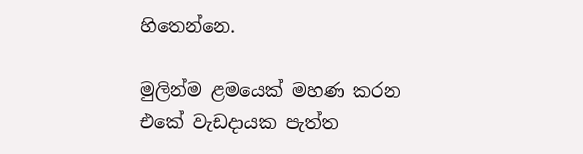හිතෙන්නෙ.

මුලින්ම ළමයෙක් මහණ කරන එකේ වැඩදායක පැත්ත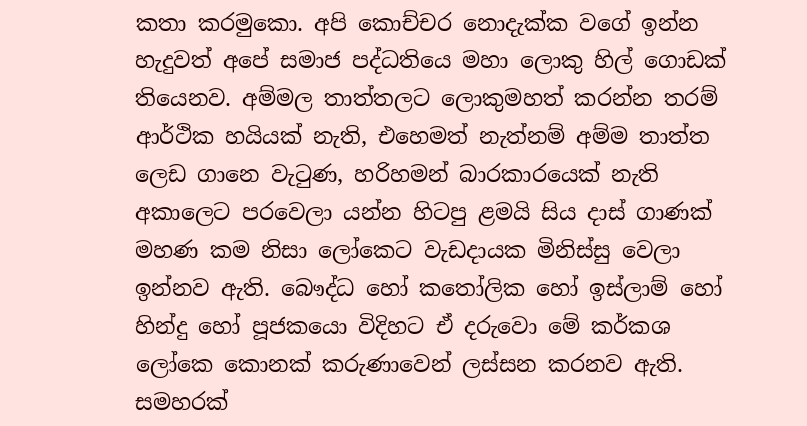කතා කරමුකො. අපි කොච්චර නොදැක්ක වගේ ඉන්න හැදුවත් අපේ සමාජ පද්ධතියෙ මහා ලොකු හිල් ගොඩක් තියෙනව. අම්මල තාත්තලට ලොකුමහත් කරන්න තරම් ආර්ථික හයියක් නැති, එහෙමත් නැත්නම් අම්ම තාත්ත ලෙඩ ගානෙ වැටුණ, හරිහමන් බාරකාරයෙක් නැති අකාලෙට පරවෙලා යන්න හිටපු ළමයි සිය දාස් ගාණක් මහණ කම නිසා ලෝකෙට වැඩදායක මිනිස්සු වෙලා ඉන්නව ඇති. බෞද්ධ හෝ කතෝලික හෝ ඉස්ලාම් හෝ හින්දු හෝ පූජකයො විදිහට ඒ දරුවො මේ කර්කශ ලෝකෙ කොනක් කරුණාවෙන් ලස්සන කරනව ඇති. සමහරක්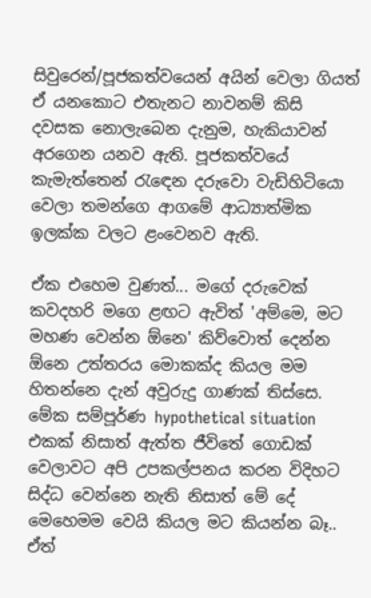සිවුරෙන්/පූජකත්වයෙන් අයින් වෙලා ගියත් ඒ යනකොට එතැනට නාවනම් කිසි දවසක නොලැබෙන දැනුම, හැකියාවන් අරගෙන යනව ඇති. පූජකත්වයේ කැමැත්තෙන් රැඳෙන දරුවො වැඩිහිටියො වෙලා තමන්ගෙ ආගමේ ආධ්‍යාත්මික ඉලක්ක වලට ළංවෙනව ඇති.

ඒක එහෙම වුණත්... මගේ දරුවෙක් කවදහරි මගෙ ළඟට ඇවිත් 'අම්මෙ, මට මහණ වෙන්න ඕනෙ' කිව්වොත් දෙන්න ඕනෙ උත්තරය මොකක්ද කියල මම හිතන්නෙ දැන් අවුරුදු ගාණක් තිස්සෙ. මේක සම්පූර්ණ hypothetical situation එකක් නිසාත් ඇත්ත ජීවිතේ ගොඩක් වෙලාවට අපි උපකල්පනය කරන විදිහට සිද්ධ වෙන්නෙ නැති නිසාත් මේ දේ මෙහෙමම වෙයි කියල මට කියන්න බෑ.. ඒත්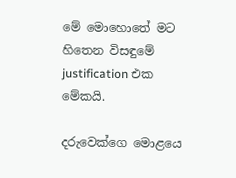මේ මොහොතේ මට හිතෙන විසඳුමේ justification එක මේකයි.

දරුවෙක්ගෙ මොළයෙ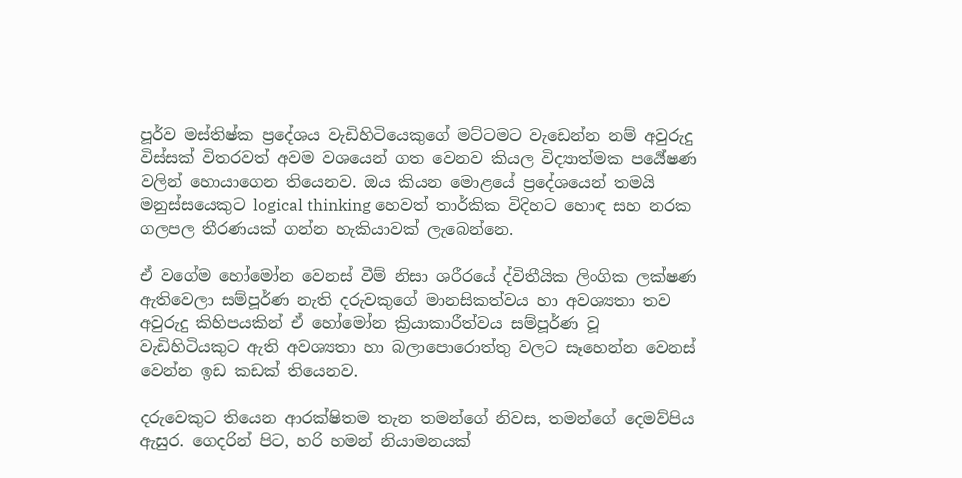පූර්ව මස්තිෂ්ක ප්‍රදේශය වැඩිහිටියෙකුගේ මට්ටමට වැඩෙන්න නම් අවුරුදු විස්සක් විතරවත් අවම වශයෙන් ගත වෙනව කියල විද්‍යාත්මක පර්‍යේෂණ වලින් හොයාගෙන තියෙනව. ඔය කියන මොළයේ ප්‍රදේශයෙන් තමයි මනුස්සයෙකුට logical thinking හෙවත් තාර්කික විදිහට හොඳ සහ නරක ගලපල තීරණයක් ගන්න හැකියාවක් ලැබෙන්නෙ.

ඒ වගේම හෝමෝන වෙනස් වීම් නිසා ශරීරයේ ද්විතීයික ලිංගික ලක්ෂණ ඇතිවෙලා සම්පූර්ණ නැති දරුවකුගේ මානසිකත්වය හා අවශ්‍යතා තව අවුරුදු කිහිපයකින් ඒ හෝමෝන ක්‍රියාකාරීත්වය සම්පූර්ණ වූ වැඩිහිටියකුට ඇති අවශ්‍යතා හා බලාපොරොත්තු වලට සෑහෙන්න වෙනස් වෙන්න ඉඩ කඩක් තියෙනව.

දරුවෙකුට තියෙන ආරක්ෂිතම තැන තමන්ගේ නිවස, තමන්ගේ දෙමව්පිය ඇසුර. ගෙදරින් පිට, හරි හමන් නියාමනයක්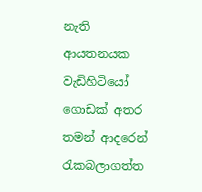නැති ආයතනයක වැඩිහිටියෝ ගොඩක් අතර තමන් ආදරෙන් රැකබලාගත්‍ත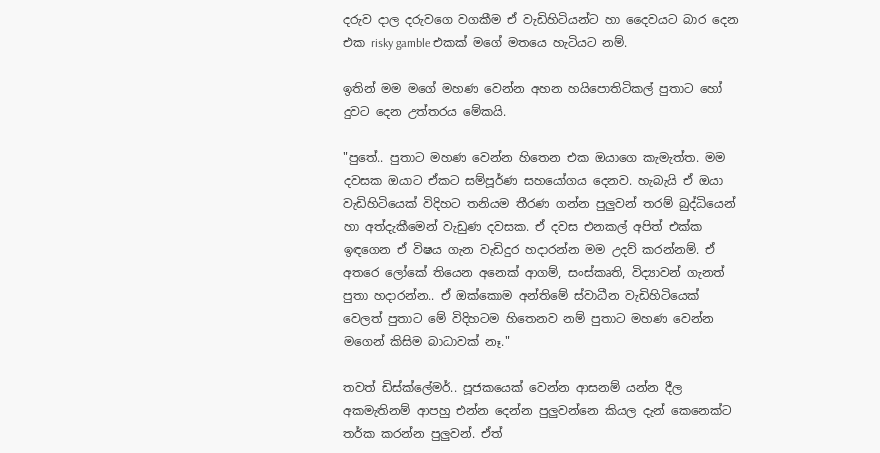දරුව දාල දරුවගෙ වගකීම ඒ වැඩිහිටියන්ට හා දෛවයට බාර දෙන එක risky gamble එකක් මගේ මතයෙ හැටියට නම්.

ඉතින් මම මගේ මහණ වෙන්න අහන හයිපොතිටිකල් පුතාට හෝ දුවට දෙන උත්තරය මේකයි.

"පුතේ.. පුතාට මහණ වෙන්න හිතෙන එක ඔයාගෙ කැමැත්ත. මම දවසක ඔයාට ඒකට සම්පූර්ණ සහයෝගය දෙනව. හැබැයි ඒ ඔයා වැඩිහිටියෙක් විදිහට තනියම තීරණ ගන්න පුලුවන් තරම් බුද්ධියෙන් හා අත්දැකීමෙන් වැඩුණ දවසක. ඒ දවස එනකල් අපිත් එක්ක ඉඳගෙන ඒ විෂය ගැන වැඩිදුර හදාරන්න මම උදව් කරන්නම්. ඒ අතරෙ ලෝකේ තියෙන අනෙක් ආගම්, සංස්කෘති, විද්‍යාවන් ගැනත් පුතා හදාරන්න.. ඒ ඔක්කොම අන්තිමේ ස්වාධීන වැඩිහිටියෙක් වෙලත් පුතාට මේ විදිහටම හිතෙනව නම් පුතාට මහණ වෙන්න මගෙන් කිසිම බාධාවක් නෑ."

තවත් ඩිස්ක්ලේමර්.. පූජකයෙක් වෙන්න ආසනම් යන්න දීල අකමැතිනම් ආපහු එන්න දෙන්න පුලුවන්නෙ කියල දැන් කෙනෙක්ට තර්ක කරන්න පුලුවන්. ඒත්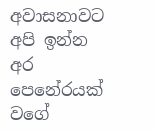අවාසනාවට අපි ඉන්න අර පෙනේරයක් වගේ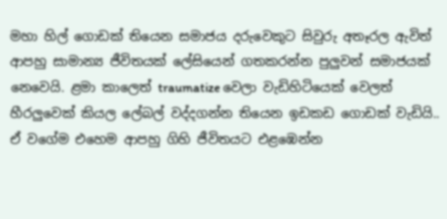මහා හිල් ගොඩක් තියෙන සමාජය දරුවෙකුට සිවුරු අතෑරල ඇවිත් ආපහු සාමාන්‍ය ජීවිතයක් ලේසියෙන් ගතකරන්න පුලුවන් සමාජයක් නෙවෙයි. ළමා කාලෙත් traumatize වෙලා වැඩිහිටියෙක් වෙලත් හීරලුවෙක් කියල ලේබල් වද්දගන්න තියෙන ඉඩකඩ ගොඩක් වැඩියි.. ඒ වගේම එහෙම ආපහු ගිහි ජීවිතයට එළඹෙන්න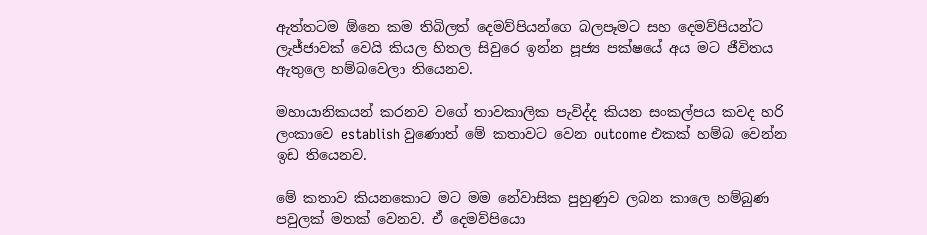ඇත්තටම ඕනෙ කම තිබිලත් දෙමව්පියන්ගෙ බලපෑමට සහ දෙමව්පියන්ට ලැජ්ජාවක් වෙයි කියල හිතල සිවුරෙ ඉන්න පූජ්‍ය පක්ෂයේ අය මට ජීවිතය ඇතුලෙ හම්බවෙලා තියෙනව.

මහායානිකයන් කරනව වගේ තාවකාලික පැවිද්ද කියන සංකල්පය කවද හරි ලංකාවෙ establish වුණොත් මේ කතාවට වෙන outcome එකක් හම්බ වෙන්න ඉඩ තියෙනව.

මේ කතාව කියනකොට මට මම නේවාසික පුහුණුව ලබන කාලෙ හම්බුණ පවුලක් මතක් වෙනව. ඒ දෙමව්පියො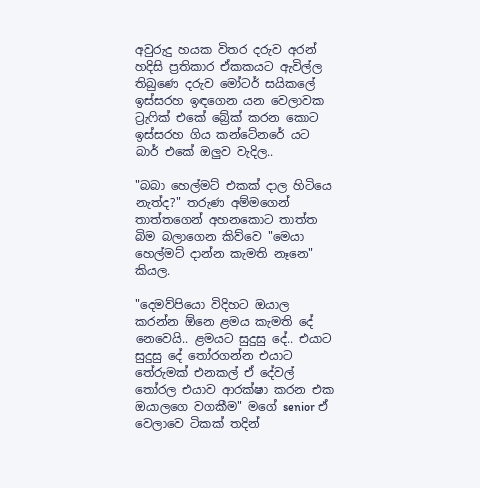අවුරුදු හයක විතර දරුව අරන් හදිසි ප්‍රතිකාර ඒකකයට ඇවිල්ල තිබුණෙ දරුව මෝටර් සයිකලේ ඉස්සරහ ඉඳගෙන යන වෙලාවක ට්‍රැෆික් එකේ බ්‍රේක් කරන කොට ඉස්සරහ ගිය කන්ටේනරේ යට බාර් එකේ ඔලුව වැදිල..

"බබා හෙල්මට් එකක් දාල හිටියෙ නැත්ද?" තරුණ අම්මගෙන් තාත්තගෙන් අහනකොට තාත්ත බිම බලාගෙන කිව්වෙ "මෙයා හෙල්මට් දාන්න කැමති නෑනෙ" කියල.

"දෙමව්පියො විදිහට ඔයාල කරන්න ඕනෙ ළමය කැමති දේ නෙවෙයි.. ළමයට සුදුසු දේ.. එයාට සුදුසු දේ තෝරගන්න එයාට තේරුමක් එනකල් ඒ දේවල් තෝරල එයාව ආරක්ෂා කරන එක ඔයාලගෙ වගකීම" මගේ senior ඒ වෙලාවෙ ටිකක් තදින්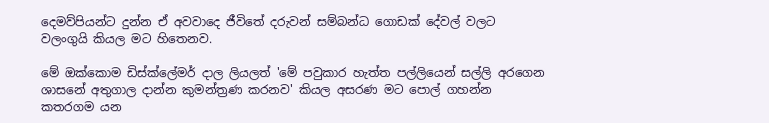දෙමව්පියන්ට දුන්න ඒ අවවාදෙ ජීවිතේ දරුවන් සම්බන්ධ ගොඩක් දේවල් වලට වලංගුයි කියල මට හිතෙනව.

මේ ඔක්කොම ඩිස්ක්ලේමර් දාල ලියලත් 'මේ පවුකාර හැත්ත පල්ලියෙන් සල්ලි අරගෙන ශාසනේ අතුගාල දාන්න කුමන්ත්‍රණ කරනව' කියල අසරණ මට පොල් ගහන්න කතරගම යන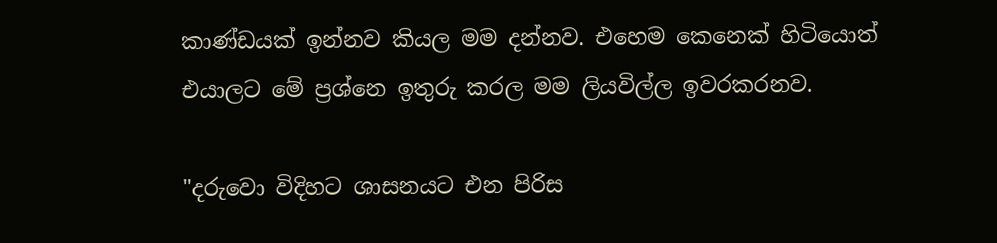කාණ්ඩයක් ඉන්නව කියල මම දන්නව. එහෙම කෙනෙක් හිටියොත් එයාලට මේ ප්‍රශ්නෙ ඉතුරු කරල මම ලියවිල්ල ඉවරකරනව.

"දරුවො විදිහට ශාසනයට එන පිරිස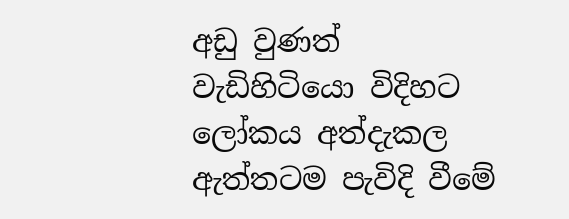අඩු වුණත් වැඩිහිටියො විදිහට ලෝකය අත්දැකල ඇත්තටම පැවිදි වීමේ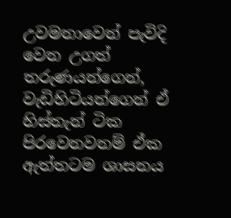උවමනාවෙන් පැවිදි වෙන උගත් තරුණයන්ගෙන්, වැඩිහිටියන්ගෙන් ඒ හිස්තැන් ටික පිරවෙනවනම් ඒක ඇත්තටම ශාසනය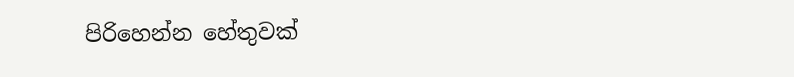පිරිහෙන්න හේතුවක්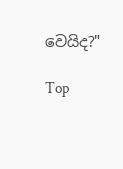වෙයිද?"

Top